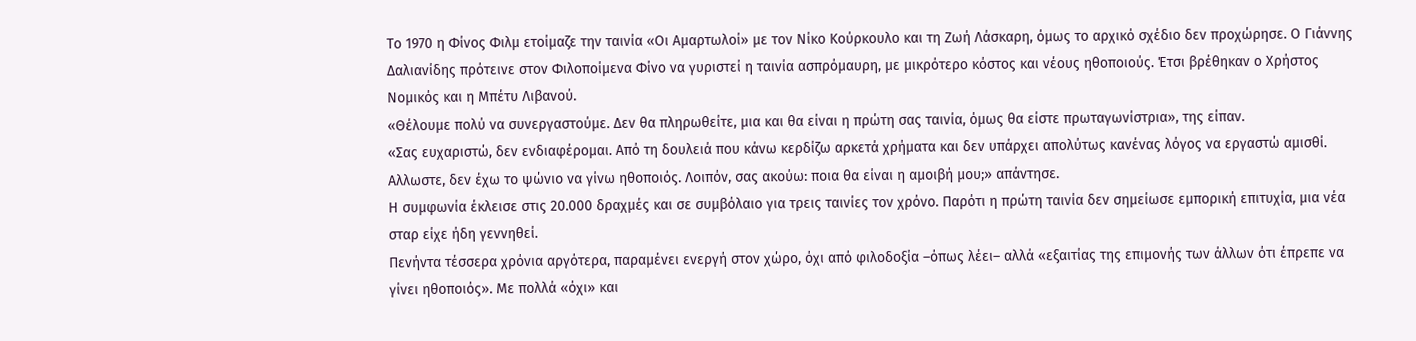Το 1970 η Φίνος Φιλμ ετοίμαζε την ταινία «Οι Αμαρτωλοί» με τον Νίκο Κούρκουλο και τη Ζωή Λάσκαρη, όμως το αρχικό σχέδιο δεν προχώρησε. Ο Γιάννης Δαλιανίδης πρότεινε στον Φιλοποίμενα Φίνο να γυριστεί η ταινία ασπρόμαυρη, με μικρότερο κόστος και νέους ηθοποιούς. Έτσι βρέθηκαν ο Χρήστος Νομικός και η Μπέτυ Λιβανού.
«Θέλουμε πολύ να συνεργαστούμε. Δεν θα πληρωθείτε, μια και θα είναι η πρώτη σας ταινία, όμως θα είστε πρωταγωνίστρια», της είπαν.
«Σας ευχαριστώ, δεν ενδιαφέρομαι. Από τη δουλειά που κάνω κερδίζω αρκετά χρήματα και δεν υπάρχει απολύτως κανένας λόγος να εργαστώ αμισθί. Αλλωστε, δεν έχω το ψώνιο να γίνω ηθοποιός. Λοιπόν, σας ακούω: ποια θα είναι η αμοιβή μου;» απάντησε.
Η συμφωνία έκλεισε στις 20.000 δραχμές και σε συμβόλαιο για τρεις ταινίες τον χρόνο. Παρότι η πρώτη ταινία δεν σημείωσε εμπορική επιτυχία, μια νέα σταρ είχε ήδη γεννηθεί.
Πενήντα τέσσερα χρόνια αργότερα, παραμένει ενεργή στον χώρο, όχι από φιλοδοξία –όπως λέει– αλλά «εξαιτίας της επιμονής των άλλων ότι έπρεπε να γίνει ηθοποιός». Με πολλά «όχι» και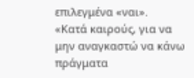επιλεγμένα «ναι».
«Κατά καιρούς, για να μην αναγκαστώ να κάνω πράγματα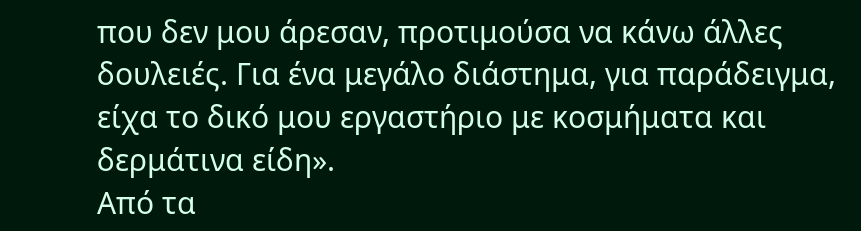που δεν μου άρεσαν, προτιμούσα να κάνω άλλες δουλειές. Για ένα μεγάλο διάστημα, για παράδειγμα, είχα το δικό μου εργαστήριο με κοσμήματα και δερμάτινα είδη».
Από τα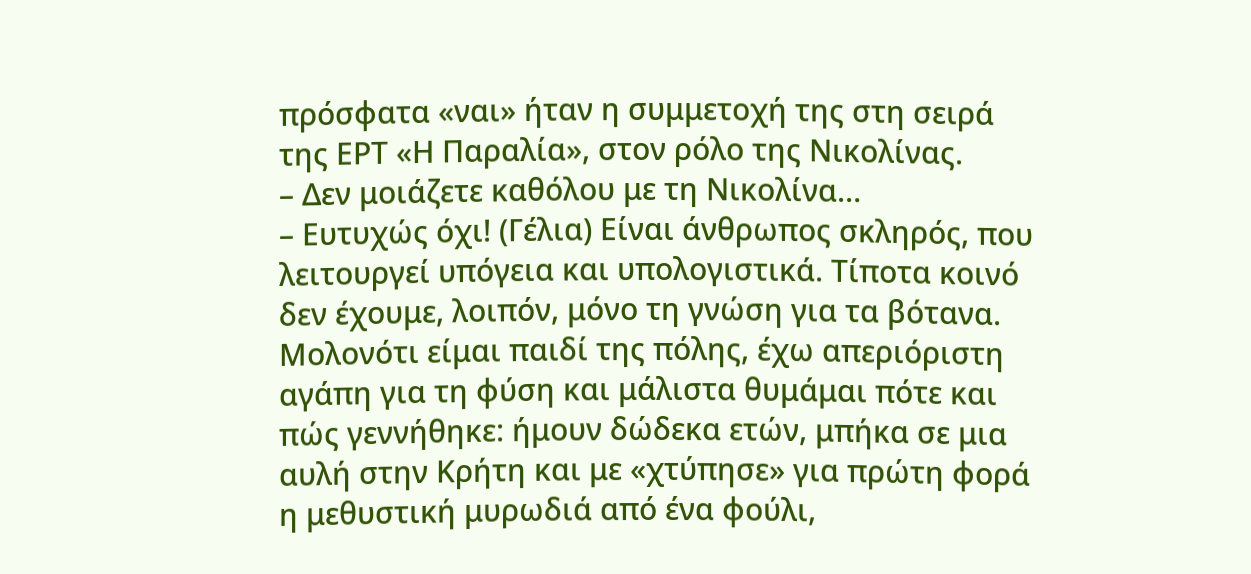πρόσφατα «ναι» ήταν η συμμετοχή της στη σειρά της ΕΡΤ «Η Παραλία», στον ρόλο της Νικολίνας.
– Δεν μοιάζετε καθόλου με τη Νικολίνα…
– Ευτυχώς όχι! (Γέλια) Είναι άνθρωπος σκληρός, που λειτουργεί υπόγεια και υπολογιστικά. Τίποτα κοινό δεν έχουμε, λοιπόν, μόνο τη γνώση για τα βότανα. Μολονότι είμαι παιδί της πόλης, έχω απεριόριστη αγάπη για τη φύση και μάλιστα θυμάμαι πότε και πώς γεννήθηκε: ήμουν δώδεκα ετών, μπήκα σε μια αυλή στην Κρήτη και με «χτύπησε» για πρώτη φορά η μεθυστική μυρωδιά από ένα φούλι,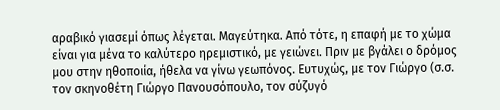αραβικό γιασεμί όπως λέγεται. Μαγεύτηκα. Από τότε, η επαφή με το χώμα είναι για μένα το καλύτερο ηρεμιστικό, με γειώνει. Πριν με βγάλει ο δρόμος μου στην ηθοποιία, ήθελα να γίνω γεωπόνος. Ευτυχώς, με τον Γιώργο (σ.σ. τον σκηνοθέτη Γιώργο Πανουσόπουλο, τον σύζυγό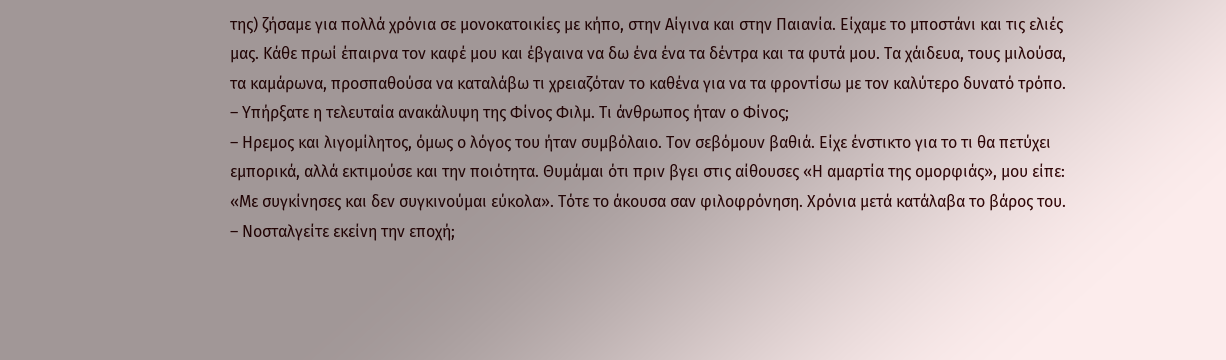της) ζήσαμε για πολλά χρόνια σε μονοκατοικίες με κήπο, στην Αίγινα και στην Παιανία. Είχαμε το μποστάνι και τις ελιές μας. Κάθε πρωί έπαιρνα τον καφέ μου και έβγαινα να δω ένα ένα τα δέντρα και τα φυτά μου. Τα χάιδευα, τους μιλούσα, τα καμάρωνα, προσπαθούσα να καταλάβω τι χρειαζόταν το καθένα για να τα φροντίσω με τον καλύτερο δυνατό τρόπο.
– Υπήρξατε η τελευταία ανακάλυψη της Φίνος Φιλμ. Τι άνθρωπος ήταν ο Φίνος;
– Ηρεμος και λιγομίλητος, όμως ο λόγος του ήταν συμβόλαιο. Τον σεβόμουν βαθιά. Είχε ένστικτο για το τι θα πετύχει εμπορικά, αλλά εκτιμούσε και την ποιότητα. Θυμάμαι ότι πριν βγει στις αίθουσες «Η αμαρτία της ομορφιάς», μου είπε: «Με συγκίνησες και δεν συγκινούμαι εύκολα». Τότε το άκουσα σαν φιλοφρόνηση. Χρόνια μετά κατάλαβα το βάρος του.
– Νοσταλγείτε εκείνη την εποχή;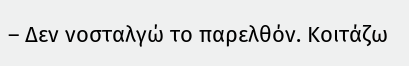– Δεν νοσταλγώ το παρελθόν. Κοιτάζω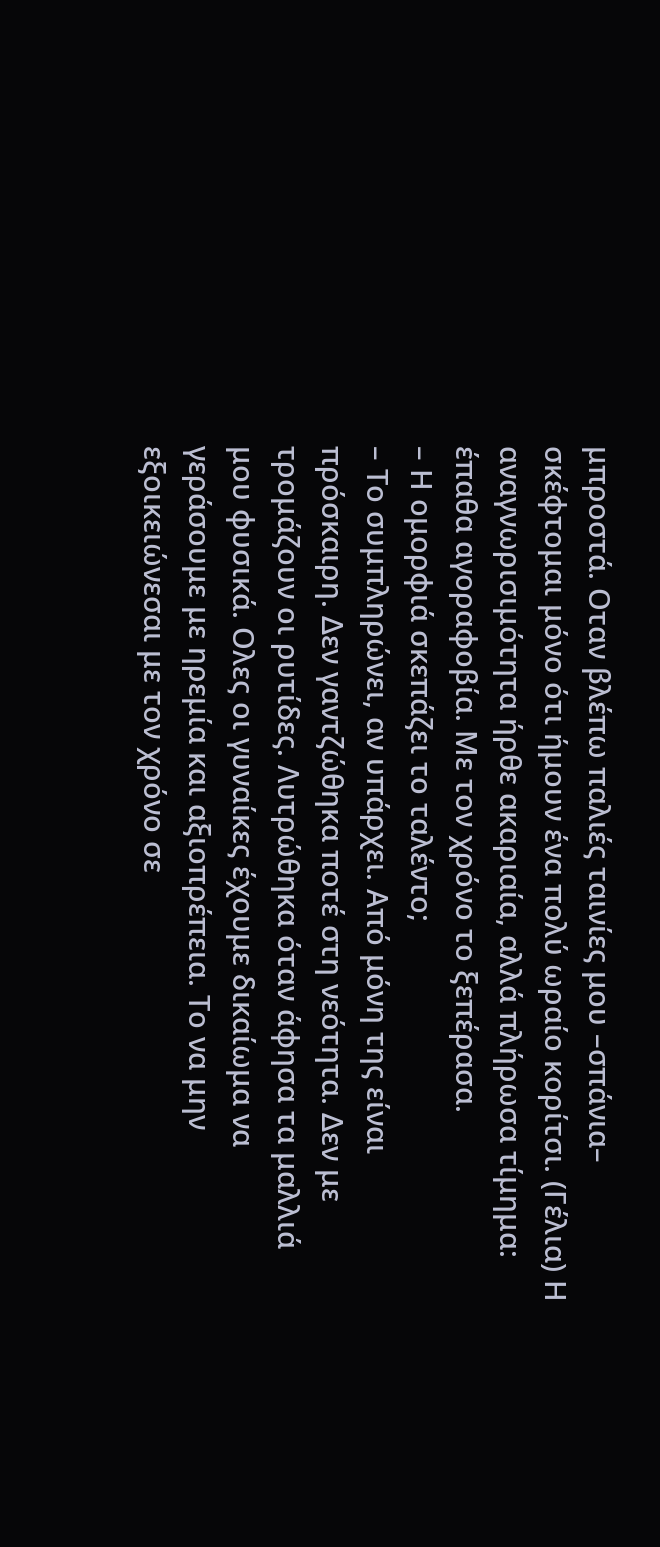μπροστά. Οταν βλέπω παλιές ταινίες μου –σπάνια– σκέφτομαι μόνο ότι ήμουν ένα πολύ ωραίο κορίτσι. (Γέλια) Η αναγνωρισιμότητα ήρθε ακαριαία, αλλά πλήρωσα τίμημα: έπαθα αγοραφοβία. Με τον χρόνο το ξεπέρασα.
– Η ομορφιά σκεπάζει το ταλέντο;
– Το συμπληρώνει, αν υπάρχει. Από μόνη της είναι πρόσκαιρη. Δεν γαντζώθηκα ποτέ στη νεότητα. Δεν με τρομάζουν οι ρυτίδες. Λυτρώθηκα όταν άφησα τα μαλλιά μου φυσικά. Ολες οι γυναίκες έχουμε δικαίωμα να γεράσουμε με ηρεμία και αξιοπρέπεια. Το να μην εξοικειώνεσαι με τον χρόνο σε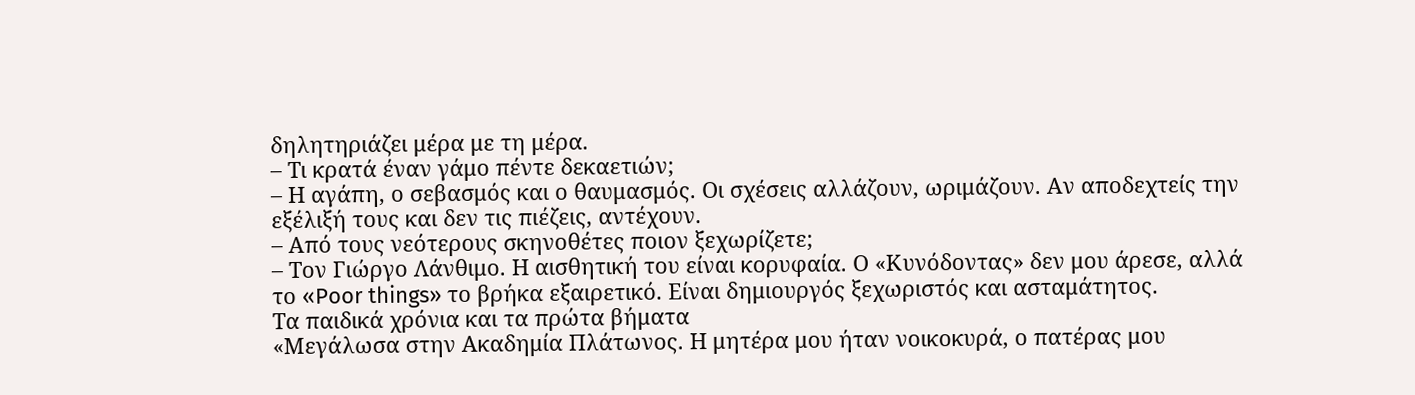δηλητηριάζει μέρα με τη μέρα.
– Τι κρατά έναν γάμο πέντε δεκαετιών;
– Η αγάπη, ο σεβασμός και ο θαυμασμός. Οι σχέσεις αλλάζουν, ωριμάζουν. Αν αποδεχτείς την εξέλιξή τους και δεν τις πιέζεις, αντέχουν.
– Από τους νεότερους σκηνοθέτες ποιον ξεχωρίζετε;
– Τον Γιώργο Λάνθιμο. Η αισθητική του είναι κορυφαία. Ο «Κυνόδοντας» δεν μου άρεσε, αλλά το «Poor things» το βρήκα εξαιρετικό. Είναι δημιουργός ξεχωριστός και ασταμάτητος.
Τα παιδικά χρόνια και τα πρώτα βήματα
«Μεγάλωσα στην Ακαδημία Πλάτωνος. Η μητέρα μου ήταν νοικοκυρά, ο πατέρας μου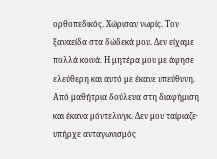ορθοπεδικός. Χώρισαν νωρίς. Τον ξαναείδα στα δώδεκά μου. Δεν είχαμε πολλά κοινά. Η μητέρα μου με άφησε ελεύθερη και αυτό με έκανε υπεύθυνη. Από μαθήτρια δούλευα στη διαφήμιση και έκανα μόντελινγκ. Δεν μου ταίριαζε· υπήρχε ανταγωνισμός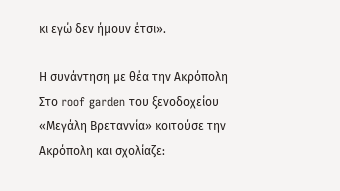κι εγώ δεν ήμουν έτσι».

Η συνάντηση με θέα την Ακρόπολη
Στο roof garden του ξενοδοχείου «Μεγάλη Βρεταννία» κοιτούσε την Ακρόπολη και σχολίαζε: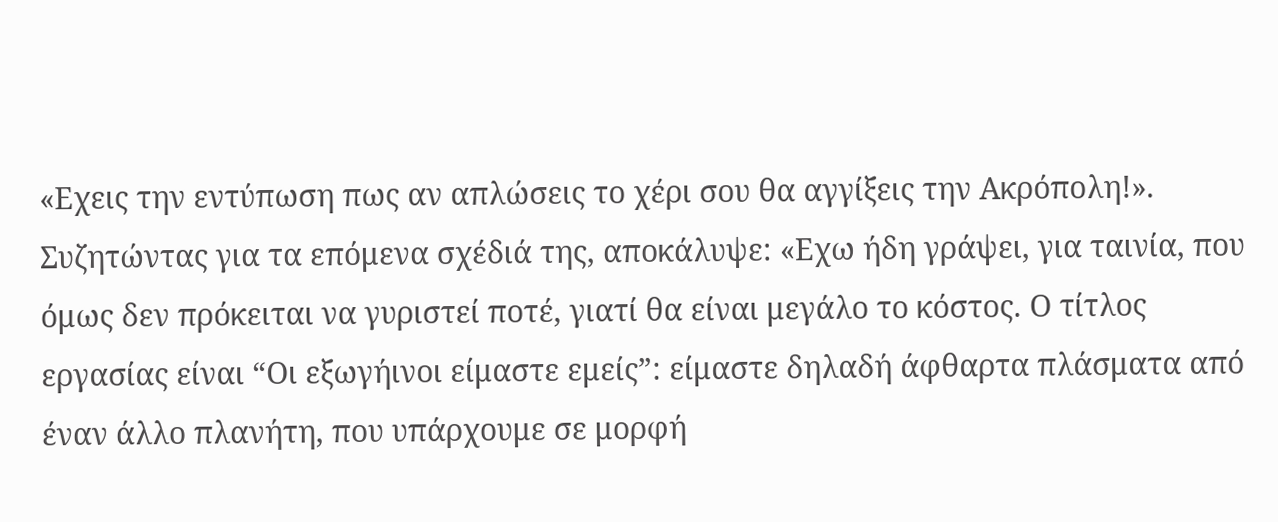«Εχεις την εντύπωση πως αν απλώσεις το χέρι σου θα αγγίξεις την Ακρόπολη!».
Συζητώντας για τα επόμενα σχέδιά της, αποκάλυψε: «Εχω ήδη γράψει, για ταινία, που όμως δεν πρόκειται να γυριστεί ποτέ, γιατί θα είναι μεγάλο το κόστος. Ο τίτλος εργασίας είναι “Οι εξωγήινοι είμαστε εμείς”: είμαστε δηλαδή άφθαρτα πλάσματα από έναν άλλο πλανήτη, που υπάρχουμε σε μορφή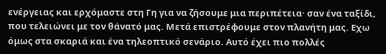ενέργειας και ερχόμαστε στη Γη για να ζήσουμε μια περιπέτεια· σαν ένα ταξίδι, που τελειώνει με τον θάνατό μας. Μετά επιστρέφουμε στον πλανήτη μας. Εχω όμως στα σκαριά και ένα τηλεοπτικό σενάριο. Αυτό έχει πιο πολλές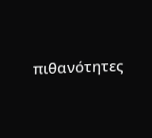πιθανότητες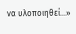να υλοποιηθεί…»